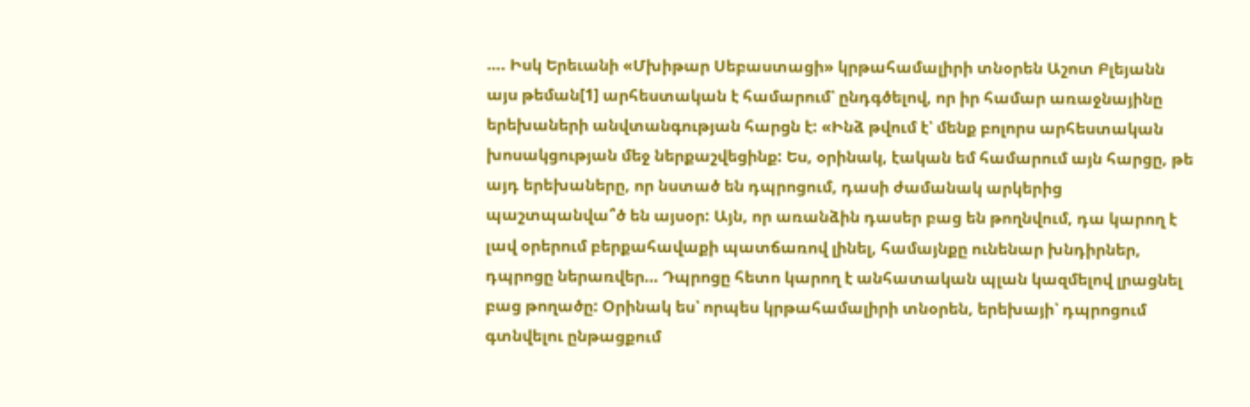…. Իսկ Երեւանի «Մխիթար Սեբաստացի» կրթահամալիրի տնօրեն Աշոտ Բլեյանն այս թեման[1] արհեստական է համարում՝ ընդգծելով, որ իր համար առաջնայինը երեխաների անվտանգության հարցն է: «Ինձ թվում է՝ մենք բոլորս արհեստական խոսակցության մեջ ներքաշվեցինք: Ես, օրինակ, էական եմ համարում այն հարցը, թե այդ երեխաները, որ նստած են դպրոցում, դասի ժամանակ արկերից պաշտպանվա՞ծ են այսօր: Այն, որ առանձին դասեր բաց են թողնվում, դա կարող է լավ օրերում բերքահավաքի պատճառով լինել, համայնքը ունենար խնդիրներ, դպրոցը ներառվեր… Դպրոցը հետո կարող է անհատական պլան կազմելով լրացնել բաց թողածը: Օրինակ ես՝ որպես կրթահամալիրի տնօրեն, երեխայի՝ դպրոցում գտնվելու ընթացքում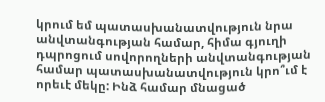կրում եմ պատասխանատվություն նրա անվտանգության համար, հիմա գյուղի դպրոցում սովորողների անվտանգության համար պատասխանատվություն կրո՞ւմ է որեւէ մեկը: Ինձ համար մնացած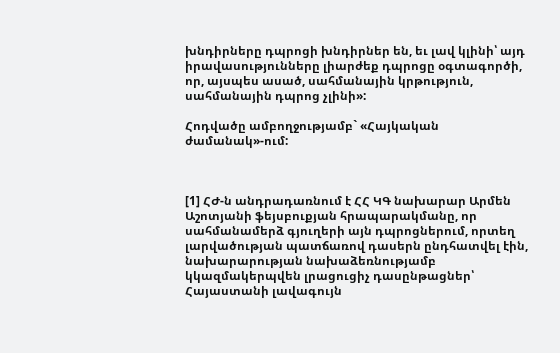խնդիրները դպրոցի խնդիրներ են, եւ լավ կլինի՝ այդ իրավասությունները լիարժեք դպրոցը օգտագործի, որ, այսպես ասած, սահմանային կրթություն, սահմանային դպրոց չլինի»:

Հոդվածը ամբողջությամբ` «Հայկական ժամանակ»-ում:



[1] ՀԺ-ն անդրադառնում է ՀՀ ԿԳ նախարար Արմեն Աշոտյանի ֆեյսբուքյան հրապարակմանը, որ սահմանամերձ գյուղերի այն դպրոցներում, որտեղ լարվածության պատճառով դասերն ընդհատվել էին, նախարարության նախաձեռնությամբ կկազմակերպվեն լրացուցիչ դասընթացներ՝ Հայաստանի լավագույն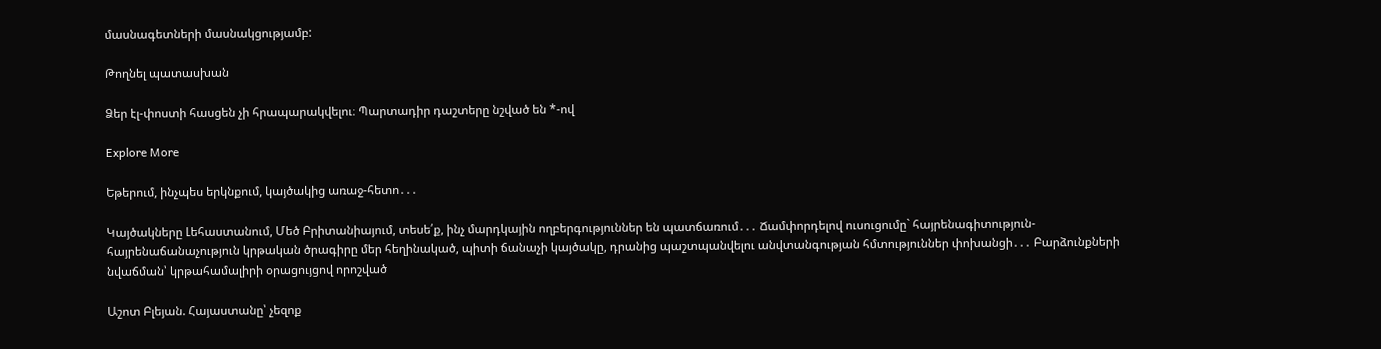մասնագետների մասնակցությամբ:

Թողնել պատասխան

Ձեր էլ-փոստի հասցեն չի հրապարակվելու։ Պարտադիր դաշտերը նշված են *-ով

Explore More

Եթերում, ինչպես երկնքում, կայծակից առաջ-հետո․․․

Կայծակները Լեհաստանում, Մեծ Բրիտանիայում, տեսե՛ք, ինչ մարդկային ողբերգություններ են պատճառում․․․ Ճամփորդելով ուսուցումը` հայրենագիտություն-հայրենաճանաչություն կրթական ծրագիրը մեր հեղինակած, պիտի ճանաչի կայծակը, դրանից պաշտպանվելու անվտանգության հմտություններ փոխանցի․․․ Բարձունքների նվաճման՝ կրթահամալիրի օրացույցով որոշված

Աշոտ Բլեյան. Հայաստանը՝ չեզոք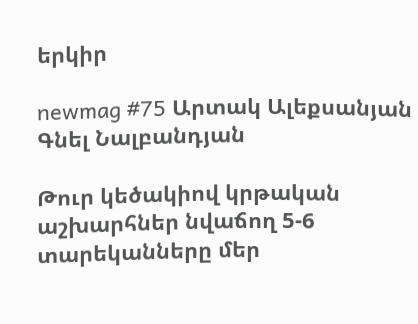երկիր

newmag #75 Արտակ Ալեքսանյան Գնել Նալբանդյան

Թուր կեծակիով կրթական աշխարհներ նվաճող 5-6 տարեկանները մեր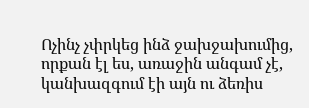Ոչինչ չփրկեց ինձ ջախջախումից, որքան էլ ես, առաջին անգամ չէ, կանխազգում էի այն ու ձեռիս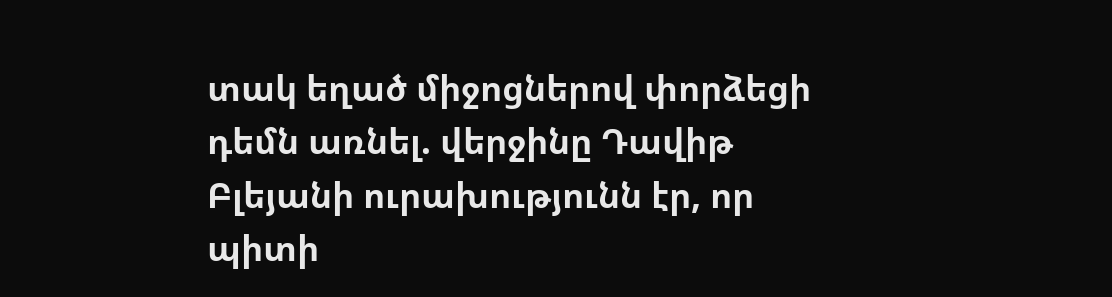տակ եղած միջոցներով փորձեցի դեմն առնել. վերջինը Դավիթ Բլեյանի ուրախությունն էր, որ պիտի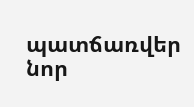պատճառվեր նոր